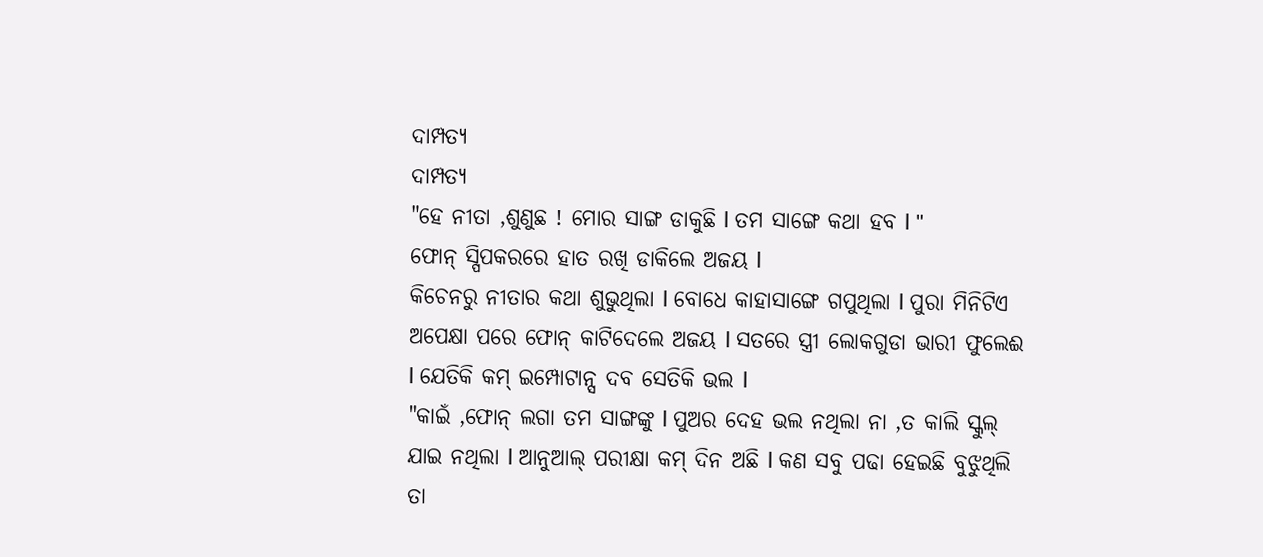ଦାମ୍ପତ୍ଯ
ଦାମ୍ପତ୍ଯ
"ହେ ନୀତା ,ଶୁଣୁଛ ! ମୋର ସାଙ୍ଗ ଡାକୁଛି l ତମ ସାଙ୍ଗେ କଥା ହବ l "
ଫୋନ୍ ସ୍ପିପକରରେ ହାତ ରଖି ଡାକିଲେ ଅଜୟ l
କିଚେନରୁ ନୀତାର କଥା ଶୁଭୁଥିଲା l ବୋଧେ କାହାସାଙ୍ଗେ ଗପୁଥିଲା l ପୁରା ମିନିଟିଏ ଅପେକ୍ଷା ପରେ ଫୋନ୍ କାଟିଦେଲେ ଅଜୟ l ସତରେ ସ୍ତ୍ରୀ ଲୋକଗୁଡା ଭାରୀ ଫୁଲେଈ l ଯେତିକି କମ୍ ଇମ୍ପୋଟାନ୍ସ ଦବ ସେତିକି ଭଲ l
"କାଇଁ ,ଫୋନ୍ ଲଗା ତମ ସାଙ୍ଗଙ୍କୁ l ପୁଅର ଦେହ ଭଲ ନଥିଲା ନା ,ତ କାଲି ସ୍କୁଲ୍ ଯାଇ ନଥିଲା l ଆନୁଆଲ୍ ପରୀକ୍ଷା କମ୍ ଦିନ ଅଛି l କଣ ସବୁ ପଢା ହେଇଛି ବୁଝୁଥିଲି ତା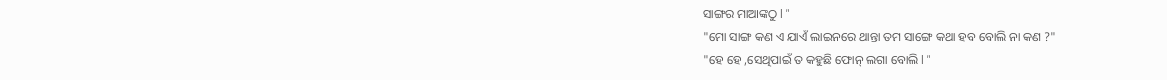ସାଙ୍ଗର ମାଆଙ୍କଠୁ l "
"ମୋ ସାଙ୍ଗ କଣ ଏ ଯାଏଁ ଲାଇନରେ ଥାନ୍ତା ତମ ସାଙ୍ଗେ କଥା ହବ ବୋଲି ନା କଣ ?"
"ହେ ହେ ,ସେଥିପାଇଁ ତ କହୁଛି ଫୋନ୍ ଲଗା ବୋଲି l "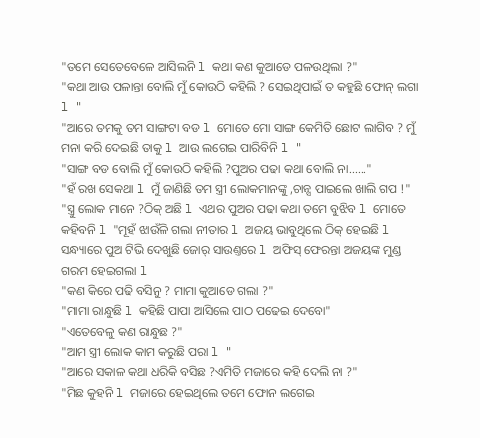"ତମେ ସେତେବେଳେ ଆସିଲନି l କଥା କଣ କୁଆଡେ ପଳଉଥିଲା ?"
"କଥା ଆଉ ପଳାନ୍ତା ବୋଲି ମୁଁ କୋଉଠି କହିଲି ? ସେଇଥିପାଇଁ ତ କହୁଛି ଫୋନ୍ ଲଗା l "
"ଆରେ ତମକୁ ତମ ସାଙ୍ଗଟା ବଡ l ମୋତେ ମୋ ସାଙ୍ଗ କେମିତି ଛୋଟ ଲାଗିବ ? ମୁଁ ମନା କରି ଦେଇଛି ତାକୁ l ଆଉ ଲଗେଇ ପାରିବିନି l "
"ସାଙ୍ଗ ବଡ ବୋଲି ମୁଁ କୋଉଠି କହିଲି ?ପୁଅର ପଢା କଥା ବୋଲି ନା......"
"ହଁ ରଖ ସେକଥା l ମୁଁ ଜାଣିଛି ତମ ସ୍ତ୍ରୀ ଲୋକମାନଙ୍କୁ ,ଚାନ୍ସ ପାଇଲେ ଖାଲି ଗପ !"
"ସ୍ତ୍ରୁ ଲୋକ ମାନେ ?ଠିକ୍ ଅଛି l ଏଥର ପୁଅର ପଢା କଥା ତମେ ବୁଝିବ l ମୋତେ କହିବନି l "ମୂହଁ ଝାଉଁଳି ଗଲା ନୀତାର l ଅଜୟ ଭାବୁଥିଲେ ଠିକ୍ ହେଇଛି l
ସନ୍ଧ୍ୟାରେ ପୁଅ ଟିଭି ଦେଖୁଛି ଜୋର୍ ସାଉଣ୍ତରେ l ଅଫିସ୍ ଫେରନ୍ତା ଅଜୟଙ୍କ ମୁଣ୍ଡ ଗରମ ହେଇଗଲା l
"କଣ କିରେ ପଢି ବସିନୁ ? ମାମା କୁଆଡେ ଗଲା ?"
"ମାମା ରାନ୍ଧୁଛି l କହିଛି ପାପା ଆସିଲେ ପାଠ ପଢେଇ ଦେବୋ"
"ଏତେବେଳୁ କଣ ରାନ୍ଧୁଛ ?"
"ଆମ ସ୍ତ୍ରୀ ଲୋକ କାମ କରୁଛି ପରା l "
"ଆରେ ସକାଳ କଥା ଧରିକି ବସିଛ ?ଏମିତି ମଜାରେ କହି ଦେଲି ନା ?"
"ମିଛ କୁହନି l ମଜାରେ ହେଇଥିଲେ ତମେ ଫୋନ ଲଗେଇ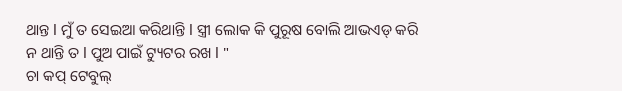ଥାନ୍ତ l ମୁଁ ତ ସେଇଆ କରିଥାନ୍ତି l ସ୍ତ୍ରୀ ଲୋକ କି ପୁରୂଷ ବୋଲି ଆଭଏଡ୍ କରି
ନ ଥାନ୍ତି ତ l ପୁଅ ପାଇଁ ଟ୍ୟୁଟର ରଖ l "
ଚା କପ୍ ଟେବୁଲ୍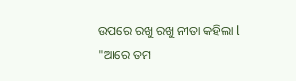ଉପରେ ରଖୁ ରଖୁ ନୀତା କହିଲା l
"ଆରେ ତମ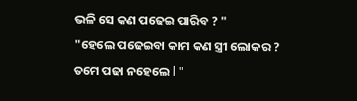ଭଳି ସେ କଣ ପଢେଇ ପାରିବ ? "
"ହେଲେ ପଢେଇବା କାମ କଣ ସ୍ତ୍ରୀ ଲୋକର ? ତମେ ପଢା ନହେଲେ l "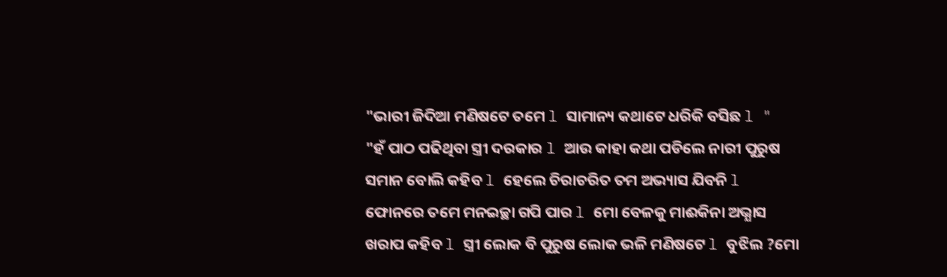"ଭାରୀ ଜିଦିଆ ମଣିଷଟେ ତମେ l ସାମାନ୍ୟ କଥାଟେ ଧରିକି ବସିଛ l "
"ହଁ ପାଠ ପଢିଥିବା ସ୍ତ୍ରୀ ଦରକାର l ଆଉ କାହା କଥା ପଡିଲେ ନାରୀ ପୁରୁଷ ସମାନ ବୋଲି କହିବ l ହେଲେ ଚିରାଚରିତ ତମ ଅଭ୍ୟାସ ଯିବନି l ଫୋନରେ ତମେ ମନଇଚ୍ଛା ଗପି ପାର l ମୋ ବେଳକୁ ମାଈକିନା ଅଭ୍ଯାସ ଖରାପ କହିବ l ସ୍ତ୍ରୀ ଲୋକ ବି ପୁରୁଷ ଲୋକ ଭଳି ମଣିଷଟେ l ବୁଝିଲ ?ମୋ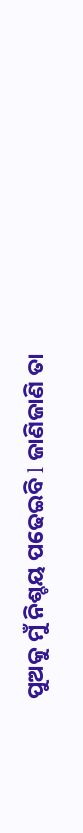ପୁଅକୁ ମୁଁ ନିଶ୍ଚୟ ପଢେଇବି l ଜାଣିଜାଣି ତା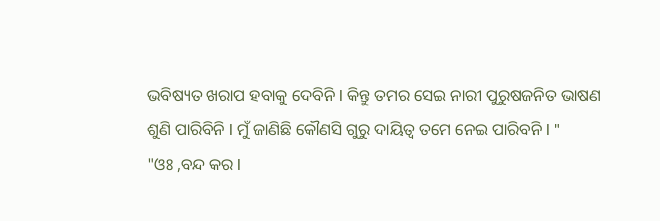ଭବିଷ୍ୟତ ଖରାପ ହବାକୁ ଦେବିନି l କିନ୍ତୁ ତମର ସେଇ ନାରୀ ପୁରୁଷଜନିତ ଭାଷଣ
ଶୁଣି ପାରିବିନି l ମୁଁ ଜାଣିଛି କୌଣସି ଗୁରୁ ଦାୟିତ୍ବ ତମେ ନେଇ ପାରିବନି l "
"ଓଃ ,ବନ୍ଦ କର l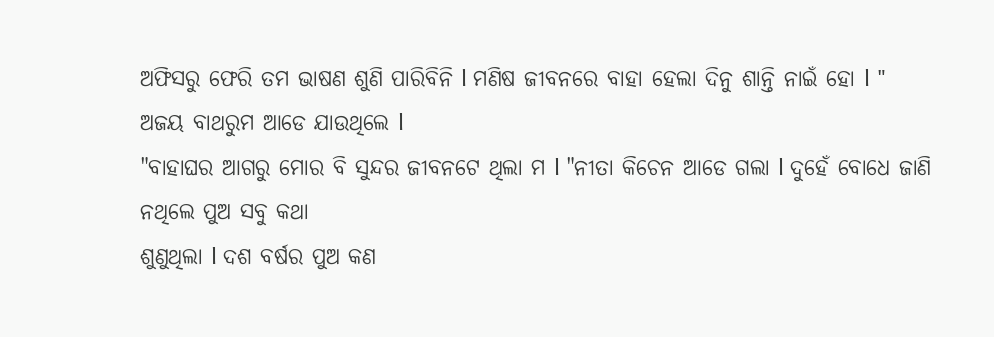ଅଫିସରୁ ଫେରି ତମ ଭାଷଣ ଶୁଣି ପାରିବିନି l ମଣିଷ ଜୀବନରେ ବାହା ହେଲା ଦିନୁ ଶାନ୍ତି ନାଇଁ ହୋ l "
ଅଜୟ ବାଥରୁମ ଆଡେ ଯାଉଥିଲେ l
"ବାହାଘର ଆଗରୁ ମୋର ବି ସୁନ୍ଦର ଜୀବନଟେ ଥିଲା ମ l "ନୀତା କିଚେନ ଆଡେ ଗଲା l ଦୁହେଁ ବୋଧେ ଜାଣି ନଥିଲେ ପୁଅ ସବୁ କଥା
ଶୁଣୁଥିଲା l ଦଶ ବର୍ଷର ପୁଅ କଣ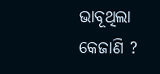ଭାବୂଥିଲା କେଜାଣି ?